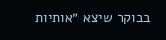בבוקר שיצא ״אותיות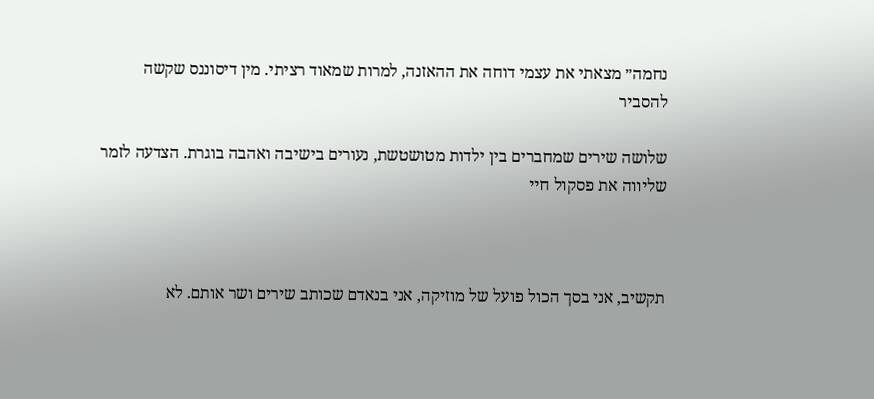נחמה״ מצאתי את עצמי דוחה את ההאזנה, למרות שמאוד רציתי. מין דיסוננס שקשה להסביר

שלושה שירים שמחברים בין ילדות מטושטשת, נעורים בישיבה ואהבה בוגרת. הצדעה לזמר שליווה את פסקול חיי



תקשיב, אני בסך הכול פועל של מוזיקה, אני בנאדם שכותב שירים ושר אותם. לא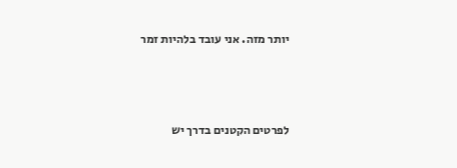יותר מזה. אני עובד בלהיות זמר



לפרטים הקטנים בדרך יש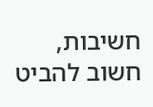חשיבות, חשוב להביט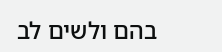בהם ולשים לב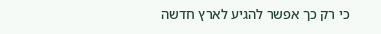כי רק כך אפשר להגיע לארץ חדשה